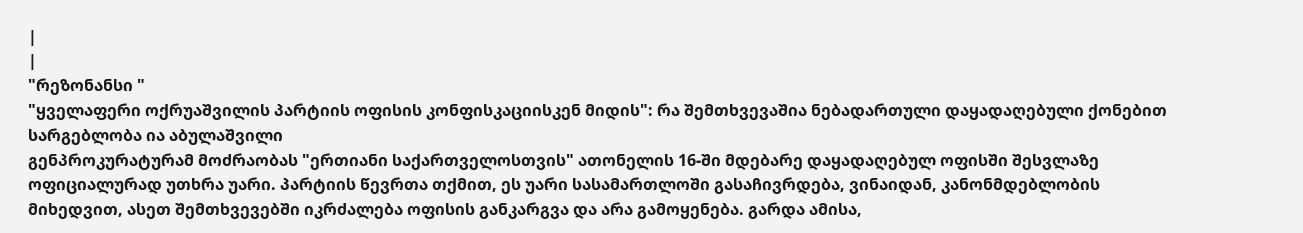|
|
"რეზონანსი "
"ყველაფერი ოქრუაშვილის პარტიის ოფისის კონფისკაციისკენ მიდის": რა შემთხვევაშია ნებადართული დაყადაღებული ქონებით სარგებლობა ია აბულაშვილი
გენპროკურატურამ მოძრაობას "ერთიანი საქართველოსთვის" ათონელის 16-ში მდებარე დაყადაღებულ ოფისში შესვლაზე ოფიციალურად უთხრა უარი. პარტიის წევრთა თქმით, ეს უარი სასამართლოში გასაჩივრდება, ვინაიდან, კანონმდებლობის მიხედვით, ასეთ შემთხვევებში იკრძალება ოფისის განკარგვა და არა გამოყენება. გარდა ამისა,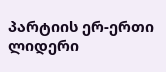პარტიის ერ-ერთი ლიდერი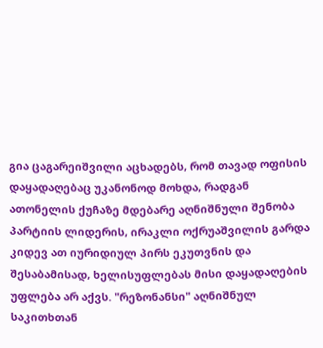გია ცაგარეიშვილი აცხადებს, რომ თავად ოფისის დაყადაღებაც უკანონოდ მოხდა, რადგან ათონელის ქუჩაზე მდებარე აღნიშნული შენობა პარტიის ლიდერის, ირაკლი ოქრუაშვილის გარდა კიდევ ათ იურიდიულ პირს ეკუთვნის და შესაბამისად, ხელისუფლებას მისი დაყადაღების უფლება არ აქვს. "რეზონანსი" აღნიშნულ საკითხთან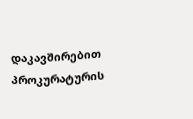დაკავშირებით პროკურატურის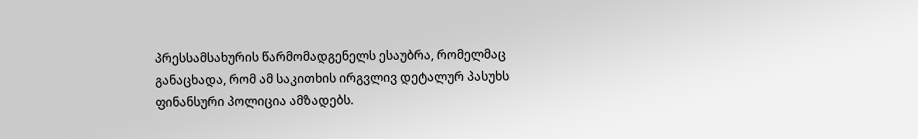პრესსამსახურის წარმომადგენელს ესაუბრა, რომელმაც განაცხადა, რომ ამ საკითხის ირგვლივ დეტალურ პასუხს ფინანსური პოლიცია ამზადებს.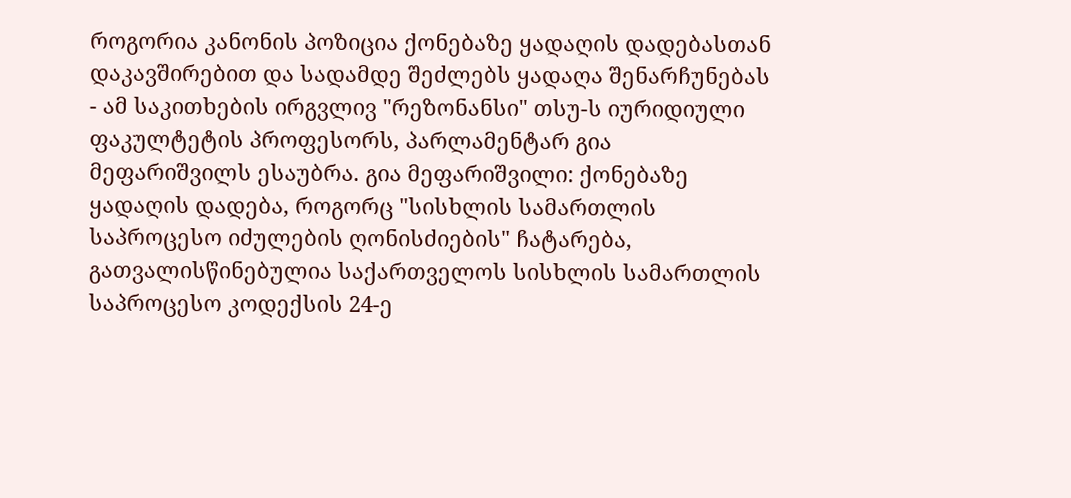როგორია კანონის პოზიცია ქონებაზე ყადაღის დადებასთან დაკავშირებით და სადამდე შეძლებს ყადაღა შენარჩუნებას - ამ საკითხების ირგვლივ "რეზონანსი" თსუ-ს იურიდიული ფაკულტეტის პროფესორს, პარლამენტარ გია მეფარიშვილს ესაუბრა. გია მეფარიშვილი: ქონებაზე ყადაღის დადება, როგორც "სისხლის სამართლის საპროცესო იძულების ღონისძიების" ჩატარება, გათვალისწინებულია საქართველოს სისხლის სამართლის საპროცესო კოდექსის 24-ე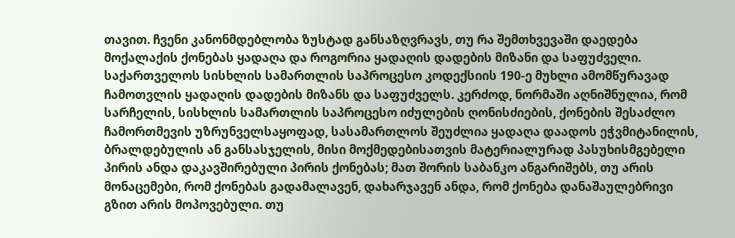თავით. ჩვენი კანონმდებლობა ზუსტად განსაზღვრავს, თუ რა შემთხვევაში დაედება მოქალაქის ქონებას ყადაღა და როგორია ყადაღის დადების მიზანი და საფუძველი. საქართველოს სისხლის სამართლის საპროცესო კოდექსიის 190-ე მუხლი ამომწურავად ჩამოთვლის ყადაღის დადების მიზანს და საფუძველს. კერძოდ, ნორმაში აღნიშნულია, რომ სარჩელის, სისხლის სამართლის საპროცესო იძულების ღონისძიების, ქონების შესაძლო ჩამორთმევის უზრუნველსაყოფად, სასამართლოს შეუძლია ყადაღა დაადოს ეჭვმიტანილის, ბრალდებულის ან განსასჯელის, მისი მოქმედებისათვის მატერიალურად პასუხისმგებელი პირის ანდა დაკავშირებული პირის ქონებას; მათ შორის საბანკო ანგარიშებს, თუ არის მონაცემები, რომ ქონებას გადამალავენ, დახარჯავენ ანდა, რომ ქონება დანაშაულებრივი გზით არის მოპოვებული. თუ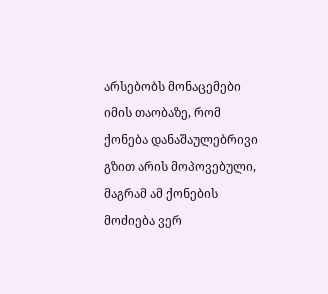არსებობს მონაცემები იმის თაობაზე, რომ ქონება დანაშაულებრივი გზით არის მოპოვებული, მაგრამ ამ ქონების მოძიება ვერ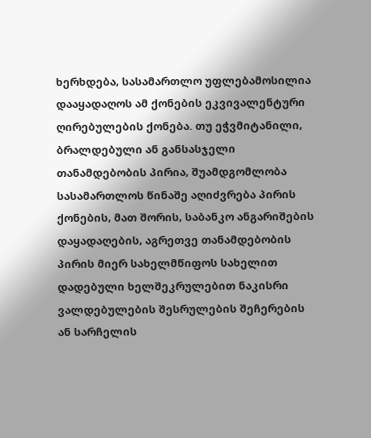ხერხდება, სასამართლო უფლებამოსილია დააყადაღოს ამ ქონების ეკვივალენტური ღირებულების ქონება. თუ ეჭვმიტანილი, ბრალდებული ან განსასჯელი თანამდებობის პირია, შუამდგომლობა სასამართლოს წინაშე აღიძვრება პირის ქონების, მათ შორის, საბანკო ანგარიშების დაყადაღების, აგრეთვე თანამდებობის პირის მიერ სახელმწიფოს სახელით დადებული ხელშეკრულებით ნაკისრი ვალდებულების შესრულების შეჩერების ან სარჩელის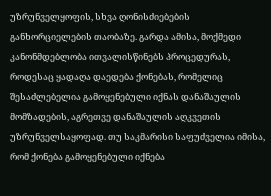უზრუნველყოფის, სხვა ღონისძიებების განხორციელების თაობაზე. გარდა ამისა, მოქმედი კანონმდებლობა ითვალისწინებს პროცედურას, როდესაც ყადაღა დაედება ქონებას, რომელიც შესაძლებელია გამოყენებული იქნას დანაშაულის მომზადების, აგრეთვე დანაშაულის აღკვეთის უზრუნველსაყოფად. თუ საკმარისი საფუძველია იმისა, რომ ქონება გამოყენებული იქნება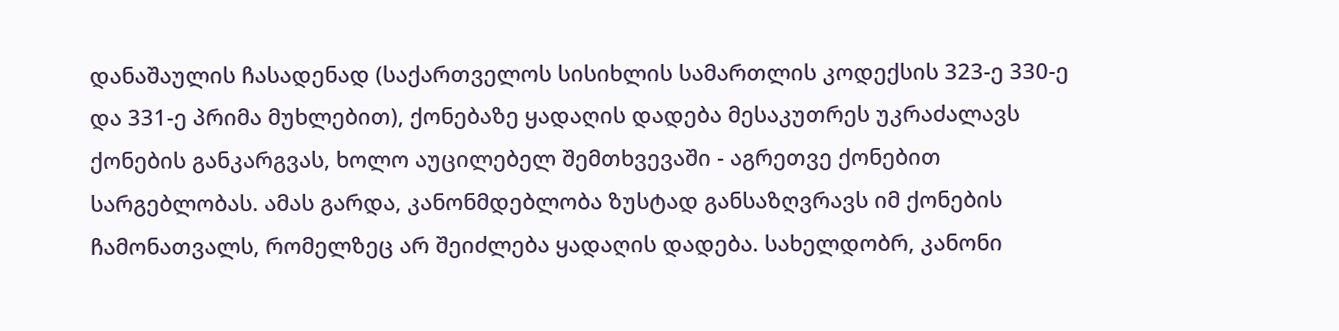დანაშაულის ჩასადენად (საქართველოს სისიხლის სამართლის კოდექსის 323-ე 330-ე და 331-ე პრიმა მუხლებით), ქონებაზე ყადაღის დადება მესაკუთრეს უკრაძალავს ქონების განკარგვას, ხოლო აუცილებელ შემთხვევაში - აგრეთვე ქონებით სარგებლობას. ამას გარდა, კანონმდებლობა ზუსტად განსაზღვრავს იმ ქონების ჩამონათვალს, რომელზეც არ შეიძლება ყადაღის დადება. სახელდობრ, კანონი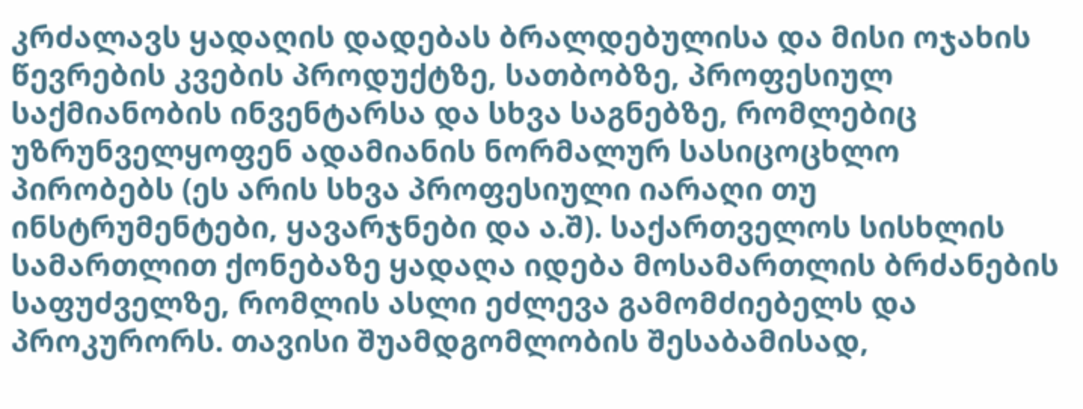კრძალავს ყადაღის დადებას ბრალდებულისა და მისი ოჯახის წევრების კვების პროდუქტზე, სათბობზე, პროფესიულ საქმიანობის ინვენტარსა და სხვა საგნებზე, რომლებიც უზრუნველყოფენ ადამიანის ნორმალურ სასიცოცხლო პირობებს (ეს არის სხვა პროფესიული იარაღი თუ ინსტრუმენტები, ყავარჯნები და ა.შ). საქართველოს სისხლის სამართლით ქონებაზე ყადაღა იდება მოსამართლის ბრძანების საფუძველზე, რომლის ასლი ეძლევა გამომძიებელს და პროკურორს. თავისი შუამდგომლობის შესაბამისად,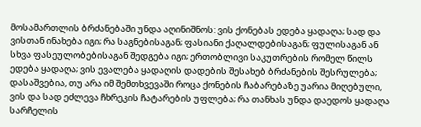მოსამართლის ბრძანებაში უნდა აღინიშნოს: ვის ქონებას ედება ყადაღა; სად და ვისთან ინახება იგი; რა საგნებისაგან; ფასიანი ქაღალდებისაგან; ფულისაგან ან სხვა ფასეულობებისაგან შედგება იგი; ერთობლივი საკუთრების რომელ წილს ედება ყადაღა; ვის ევალება ყადაღის დადების შესახებ ბრძანების შესრულება; დასაშვებია, თუ არა იმ შემთხვევაში როცა ქონების ჩაბარებაზე უარია მიღებული, ვის და სად ეძლევა ჩხრეკის ჩატარების უფლება; რა თანხას უნდა დაედოს ყადაღა სარჩელის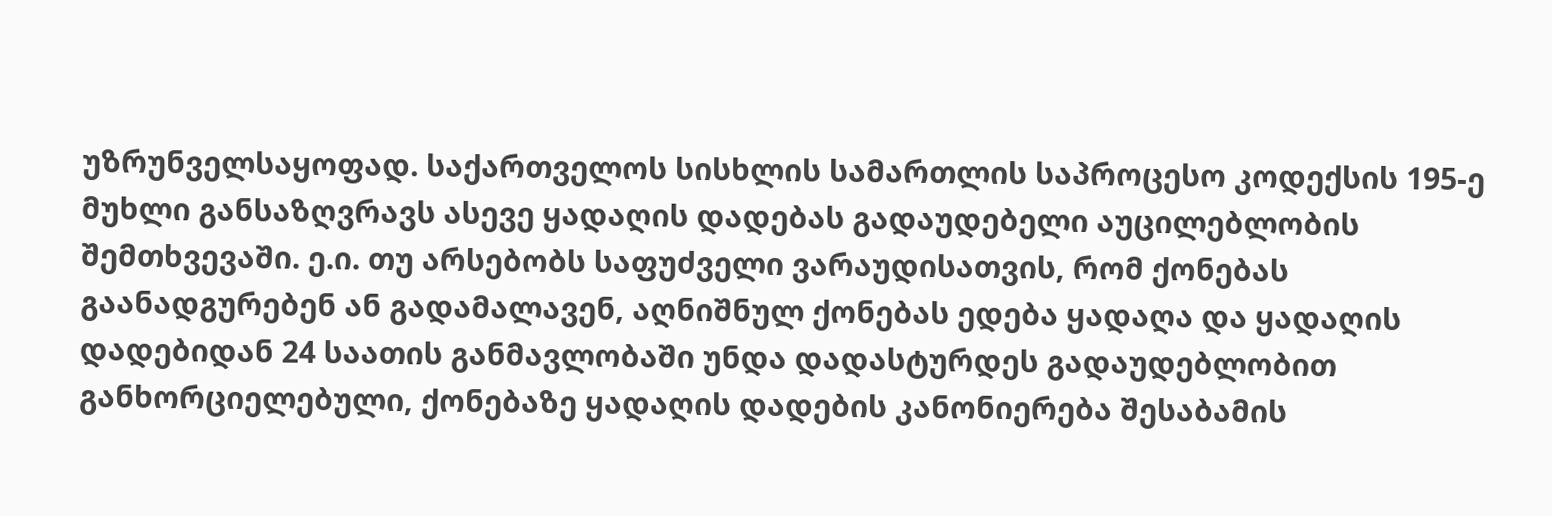უზრუნველსაყოფად. საქართველოს სისხლის სამართლის საპროცესო კოდექსის 195-ე მუხლი განსაზღვრავს ასევე ყადაღის დადებას გადაუდებელი აუცილებლობის შემთხვევაში. ე.ი. თუ არსებობს საფუძველი ვარაუდისათვის, რომ ქონებას გაანადგურებენ ან გადამალავენ, აღნიშნულ ქონებას ედება ყადაღა და ყადაღის დადებიდან 24 საათის განმავლობაში უნდა დადასტურდეს გადაუდებლობით განხორციელებული, ქონებაზე ყადაღის დადების კანონიერება შესაბამის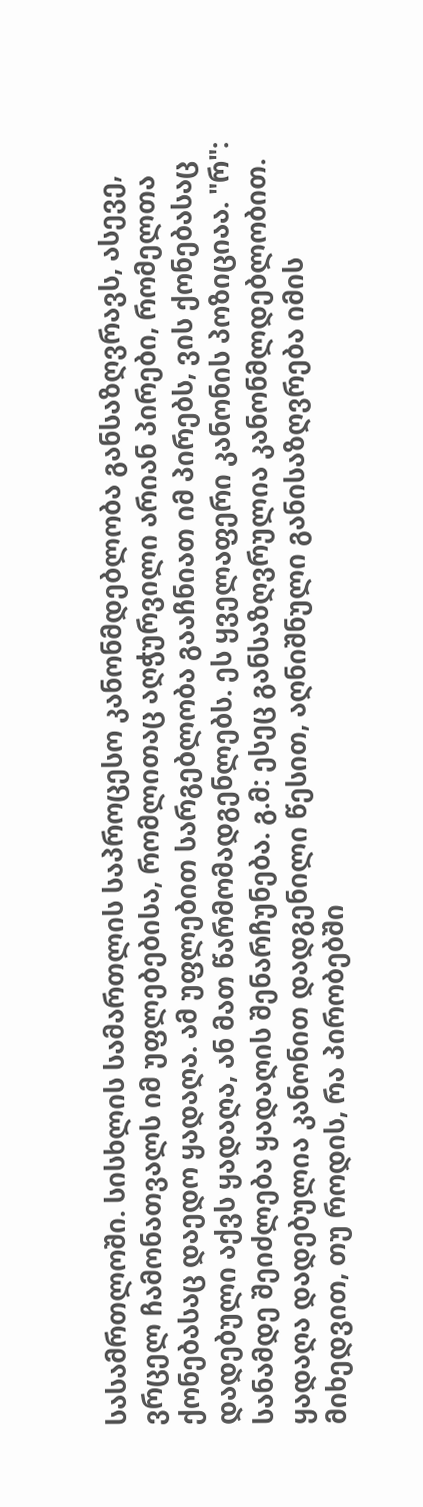სასამრთლოში. სისხლის სამართლის საპროცესო კანონმდებლობა განსაზღვრავს, ასევე, ვრცელ ჩამონათვალს იმ უფლებებისა, რომლითაც აღჭურვილი არიან პირები, რომელთა ქონებასაც დაედო ყადაღა. ამ უფლებით სარგებლობა გააჩნიათ იმ პირებს, ვის ქონებასაც დადებული აქვს ყადაღა, ან მათ წარმომადგენლებს. ეს ყველაფერი კანონის პოზიციაა. "რ": სანამდე შეიძლება ყადაღის შენარჩუნება. გ.მ: ესეც განსაზღვრულია კანონმლდებლობით. ყადაღა დადებულია კანონით დადგენილი წესით, აღნიშნული განისაზღვრება იმის მიხედვით, თუ როდის, რა პირობებში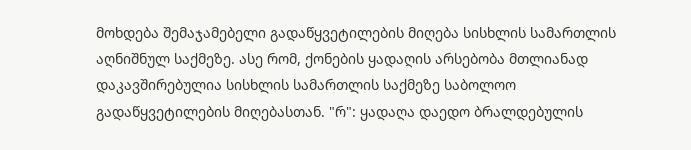მოხდება შემაჯამებელი გადაწყვეტილების მიღება სისხლის სამართლის აღნიშნულ საქმეზე. ასე რომ, ქონების ყადაღის არსებობა მთლიანად დაკავშირებულია სისხლის სამართლის საქმეზე საბოლოო გადაწყვეტილების მიღებასთან. "რ": ყადაღა დაედო ბრალდებულის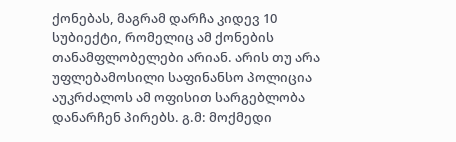ქონებას, მაგრამ დარჩა კიდევ 10 სუბიექტი, რომელიც ამ ქონების თანამფლობელები არიან. არის თუ არა უფლებამოსილი საფინანსო პოლიცია აუკრძალოს ამ ოფისით სარგებლობა დანარჩენ პირებს. გ.მ: მოქმედი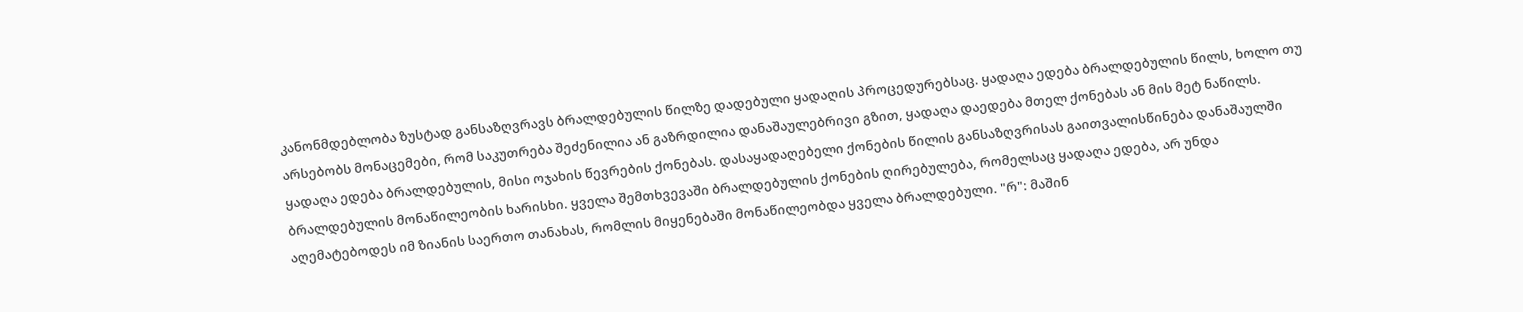კანონმდებლობა ზუსტად განსაზღვრავს ბრალდებულის წილზე დადებული ყადაღის პროცედურებსაც. ყადაღა ედება ბრალდებულის წილს, ხოლო თუ არსებობს მონაცემები, რომ საკუთრება შეძენილია ან გაზრდილია დანაშაულებრივი გზით, ყადაღა დაედება მთელ ქონებას ან მის მეტ ნაწილს. ყადაღა ედება ბრალდებულის, მისი ოჯახის წევრების ქონებას. დასაყადაღებელი ქონების წილის განსაზღვრისას გაითვალისწინება დანაშაულში ბრალდებულის მონაწილეობის ხარისხი. ყველა შემთხვევაში ბრალდებულის ქონების ღირებულება, რომელსაც ყადაღა ედება, არ უნდა აღემატებოდეს იმ ზიანის საერთო თანახას, რომლის მიყენებაში მონაწილეობდა ყველა ბრალდებული. "რ": მაშინ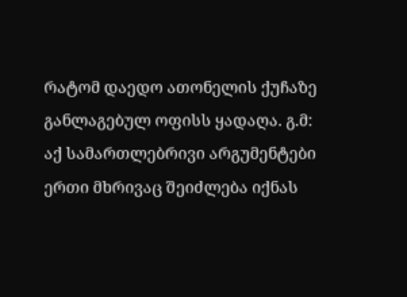რატომ დაედო ათონელის ქუჩაზე განლაგებულ ოფისს ყადაღა. გ.მ: აქ სამართლებრივი არგუმენტები ერთი მხრივაც შეიძლება იქნას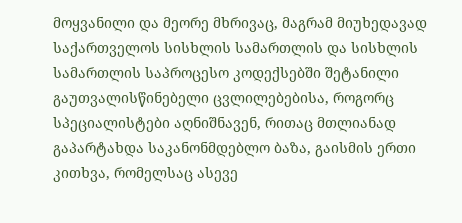მოყვანილი და მეორე მხრივაც, მაგრამ მიუხედავად საქართველოს სისხლის სამართლის და სისხლის სამართლის საპროცესო კოდექსებში შეტანილი გაუთვალისწინებელი ცვლილებებისა, როგორც სპეციალისტები აღნიშნავენ, რითაც მთლიანად გაპარტახდა საკანონმდებლო ბაზა, გაისმის ერთი კითხვა, რომელსაც ასევე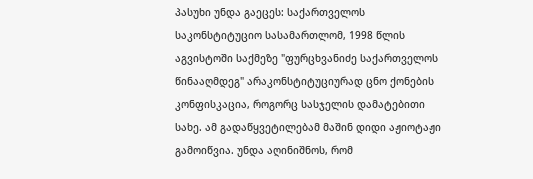პასუხი უნდა გაეცეს: საქართველოს საკონსტიტუციო სასამართლომ, 1998 წლის აგვისტოში საქმეზე "ფურცხვანიძე საქართველოს წინააღმდეგ" არაკონსტიტუციურად ცნო ქონების კონფისკაცია, როგორც სასჯელის დამატებითი სახე. ამ გადაწყვეტილებამ მაშინ დიდი აჟიოტაჟი გამოიწვია. უნდა აღინიშნოს, რომ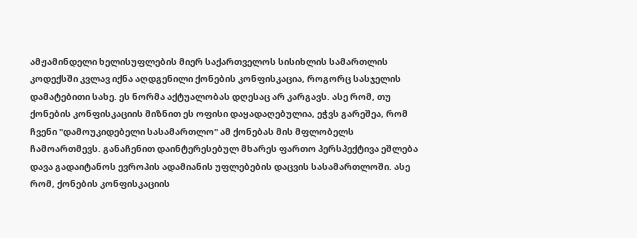ამჟამინდელი ხელისუფლების მიერ საქართველოს სისიხლის სამართლის კოდექსში კვლავ იქნა აღდგენილი ქონების კონფისკაცია, როგორც სასჯელის დამატებითი სახე. ეს ნორმა აქტუალობას დღესაც არ კარგავს. ასე რომ, თუ ქონების კონფისკაციის მიზნით ეს ოფისი დაყადაღებულია, ეჭვს გარეშეა, რომ ჩვენი "დამოუკიდებელი სასამართლო" ამ ქონებას მის მფლობელს ჩამოართმევს. განაჩენით დაინტერესებულ მხარეს ფართო პერსპექტივა ეშლება დავა გადაიტანოს ევროპის ადამიანის უფლებების დაცვის სასამართლოში. ასე რომ, ქონების კონფისკაციის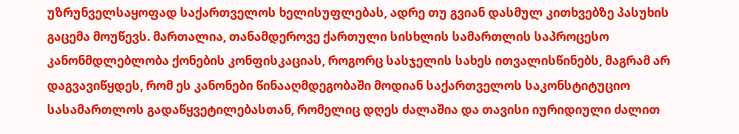უზრუნველსაყოფად საქართველოს ხელისუფლებას, ადრე თუ გვიან დასმულ კითხვებზე პასუხის გაცემა მოუწევს. მართალია, თანამდეროვე ქართული სისხლის სამართლის საპროცესო კანონმდლებლობა ქონების კონფისკაციას, როგორც სასჯელის სახეს ითვალისწინებს, მაგრამ არ დაგვავიწყდეს, რომ ეს კანონები წინააღმდეგობაში მოდიან საქართველოს საკონსტიტუციო სასამართლოს გადაწყვეტილებასთან, რომელიც დღეს ძალაშია და თავისი იურიდიული ძალით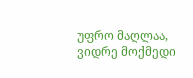უფრო მაღლაა, ვიდრე მოქმედი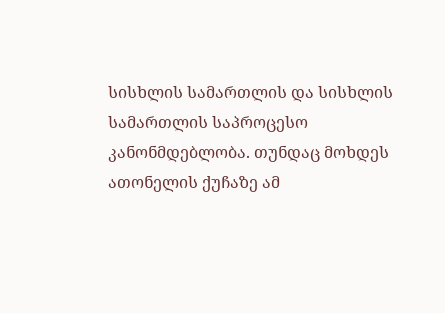სისხლის სამართლის და სისხლის სამართლის საპროცესო კანონმდებლობა. თუნდაც მოხდეს ათონელის ქუჩაზე ამ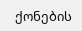ქონების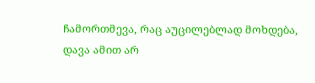ჩამორთმევა, რაც აუცილებლად მოხდება, დავა ამით არ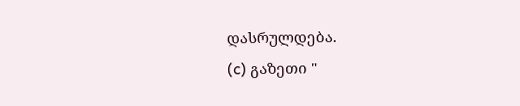დასრულდება.
(c) გაზეთი "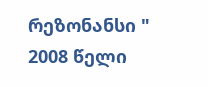რეზონანსი "
2008 წელი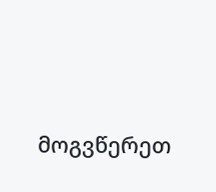მოგვწერეთ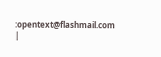:opentext@flashmail.com |